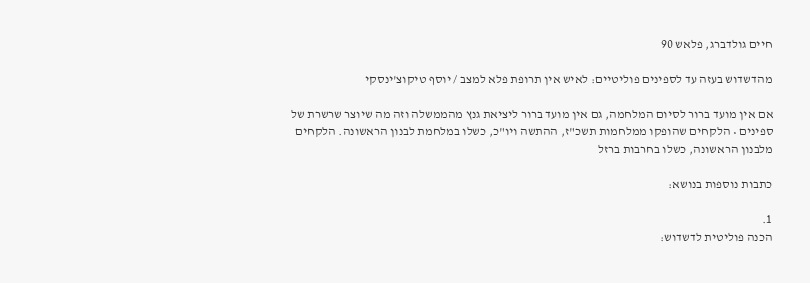חיים גולדברג, פלאש 90

מהדשדוש בעזה עד לספינים פוליטיים: לאיש אין תרופת פלא למצב / יוסף טיקוצ'ינסקי

אם אין מועד ברור לסיום המלחמה, גם אין מועד ברור ליציאת גנץ מהממשלה וזה מה שיוצר שרשרת של ספינים • הלקחים שהופקו ממלחמות תשכ"ז, ההתשה ויו"כ, כשלו במלחמת לבנון הראשונה. הלקחים מלבנון הראשונה, כשלו בחרבות ברזל

כתבות נוספות בנושא:

1.
הכנה פוליטית לדשדוש: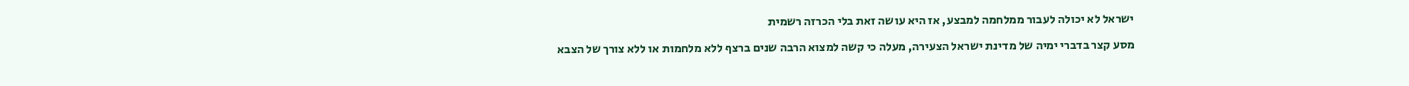ישראל לא יכולה לעבור ממלחמה למבצע, אז היא עושה זאת בלי הכרזה רשמית

מסע קצר בדברי ימיה של מדינת ישראל הצעירה, מעלה כי קשה למצוא הרבה שנים ברצף ללא מלחמות או ללא צורך של הצבא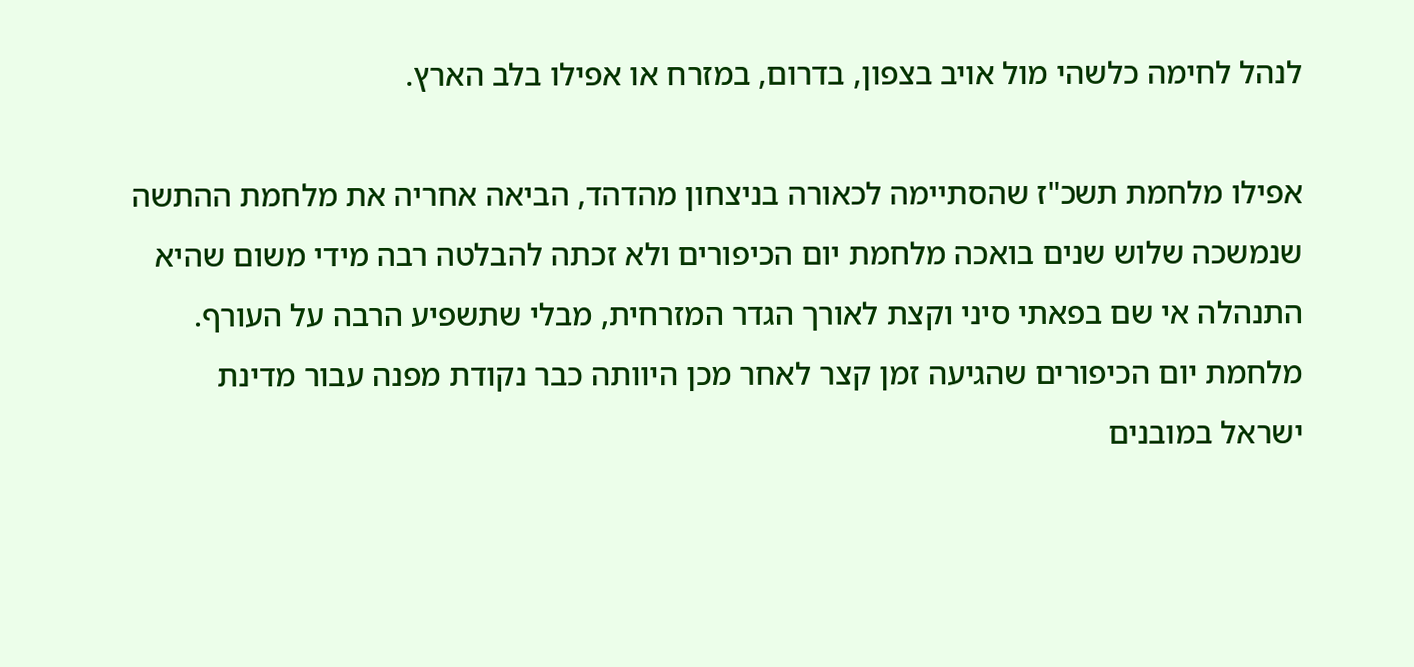לנהל לחימה כלשהי מול אויב בצפון, בדרום, במזרח או אפילו בלב הארץ.

אפילו מלחמת תשכ"ז שהסתיימה לכאורה בניצחון מהדהד, הביאה אחריה את מלחמת ההתשה שנמשכה שלוש שנים בואכה מלחמת יום הכיפורים ולא זכתה להבלטה רבה מידי משום שהיא התנהלה אי שם בפאתי סיני וקצת לאורך הגדר המזרחית, מבלי שתשפיע הרבה על העורף. מלחמת יום הכיפורים שהגיעה זמן קצר לאחר מכן היוותה כבר נקודת מפנה עבור מדינת ישראל במובנים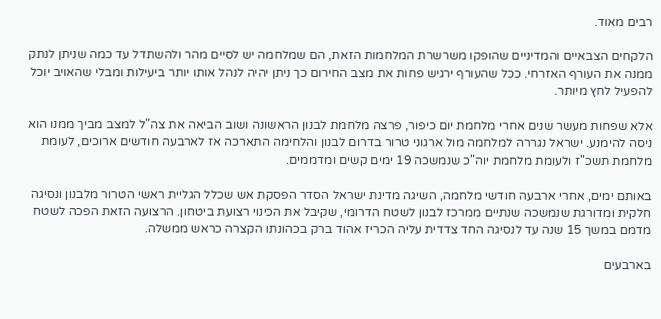רבים מאוד.

הלקחים הצבאיים והמדיניים שהופקו משרשרת המלחמות הזאת, הם שמלחמה יש לסיים מהר ולהשתדל עד כמה שניתן לנתק ממנה את העורף האזרחי. ככל שהעורף ירגיש פחות את מצב החירום כך ניתן יהיה לנהל אותו יותר ביעילות ומבלי שהאויב יוכל להפעיל לחץ מיותר.

אלא שפחות מעשר שנים אחרי מלחמת יום כיפור, פרצה מלחמת לבנון הראשונה ושוב הביאה את צה"ל למצב מביך ממנו הוא ניסה להימנע. ישראל נגררה למלחמה מול ארגוני טרור בדרום לבנון והלחימה התארכה אז לארבעה חודשים ארוכים, לעומת מלחמת תשכ"ז ולעומת מלחמת יוה"כ שנמשכה 19 ימים קשים ומדממים.

באותם ימים, אחרי ארבעה חודשי מלחמה, השיגה מדינת ישראל הסדר הפסקת אש שכלל הגליית ראשי הטרור מלבנון ונסיגה חלקית ומדורגת שנמשכה שנתיים ממרכז לבנון לשטח הדרומי, שקיבל את הכינוי רצועת ביטחון. הרצועה הזאת הפכה לשטח מדמם במשך 15 שנה עד לנסיגה החד צדדית עליה הכריז אהוד ברק בכהונתו הקצרה כראש ממשלה.

בארבעים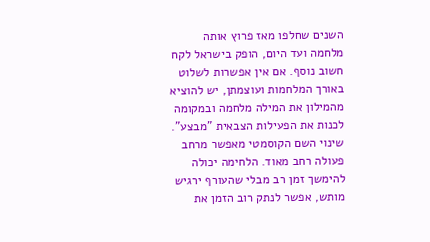השנים שחלפו מאז פרוץ אותה מלחמה ועד היום, הופק בישראל לקח חשוב נוסף. אם אין אפשרות לשלוט באורך המלחמות ועוצמתן, יש להוציא מהמילון את המילה מלחמה ובמקומה לכנות את הפעילות הצבאית "מבצע". שינוי השם הקוסמטי מאפשר מרחב פעולה רחב מאוד. הלחימה יכולה להימשך זמן רב מבלי שהעורף ירגיש מותש, אפשר לנתק רוב הזמן את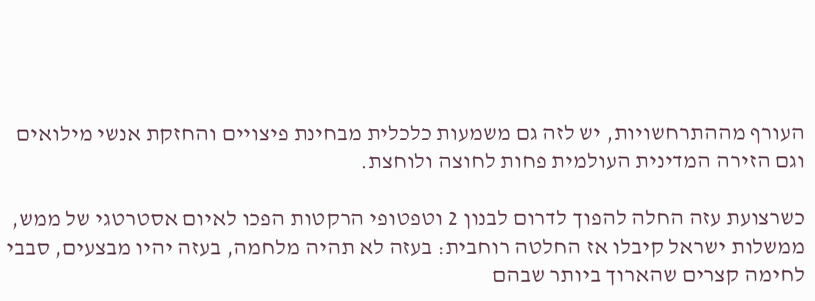העורף מההתרחשויות, יש לזה גם משמעות כלכלית מבחינת פיצויים והחזקת אנשי מילואים וגם הזירה המדינית העולמית פחות לחוצה ולוחצת.

כשרצועת עזה החלה להפוך לדרום לבנון 2 וטפטופי הרקטות הפכו לאיום אסטרטגי של ממש, ממשלות ישראל קיבלו אז החלטה רוחבית: בעזה לא תהיה מלחמה, בעזה יהיו מבצעים, סבבי לחימה קצרים שהארוך ביותר שבהם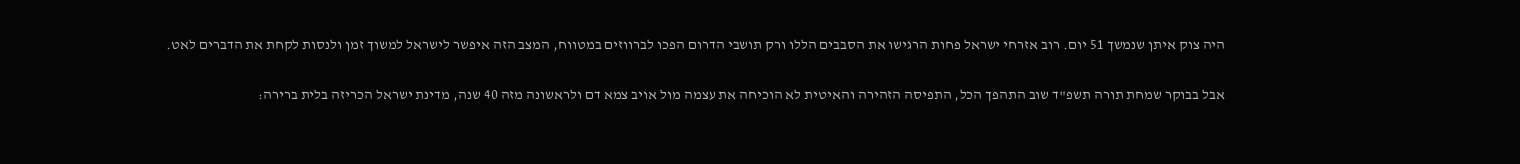היה צוק איתן שנמשך 51 יום. רוב אזרחי ישראל פחות הרגישו את הסבבים הללו ורק תושבי הדרום הפכו לברווזים במטווח, המצב הזה איפשר לישראל למשוך זמן ולנסות לקחת את הדברים לאט.

אבל בבוקר שמחת תורה תשפ"ד שוב התהפך הכל, התפיסה הזהירה והאיטית לא הוכיחה את עצמה מול אויב צמא דם ולראשונה מזה 40 שנה, מדינת ישראל הכריזה בלית ברירה: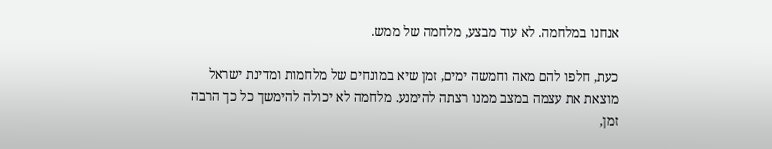אנחנו במלחמה. לא עוד מבצע, מלחמה של ממש.

כעת, חלפו להם מאה וחמשה ימים, זמן שיא במונחים של מלחמות ומדינת ישראל מוצאת את עצמה במצב ממנו רצתה להימנע. מלחמה לא יכולה להימשך כל כך הרבה זמן,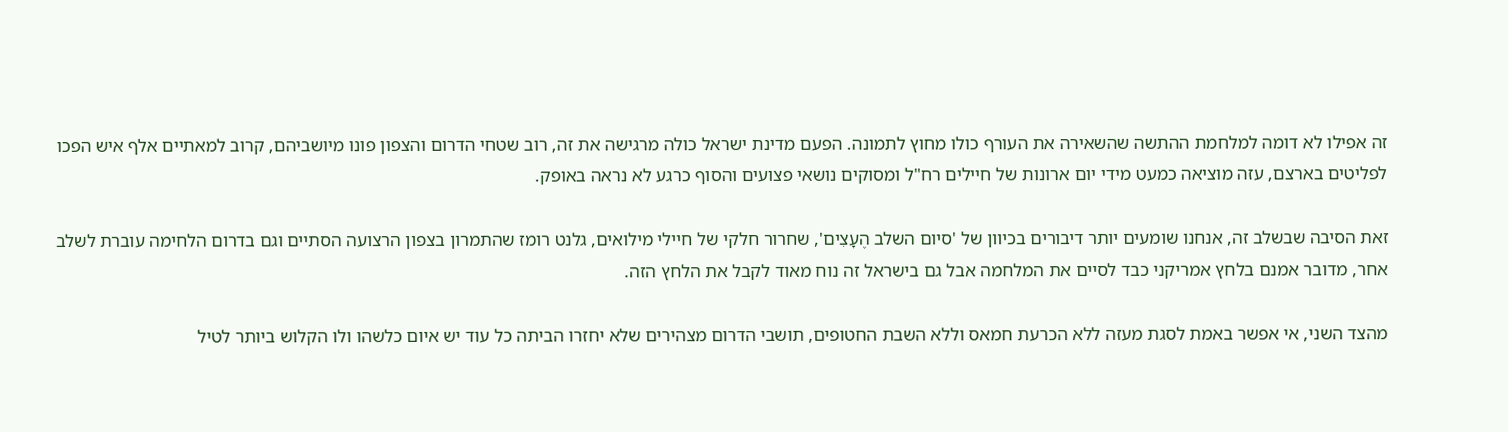זה אפילו לא דומה למלחמת ההתשה שהשאירה את העורף כולו מחוץ לתמונה. הפעם מדינת ישראל כולה מרגישה את זה, רוב שטחי הדרום והצפון פונו מיושביהם, קרוב למאתיים אלף איש הפכו לפליטים בארצם, עזה מוציאה כמעט מידי יום ארונות של חיילים רח"ל ומסוקים נושאי פצועים והסוף כרגע לא נראה באופק.

זאת הסיבה שבשלב זה, אנחנו שומעים יותר דיבורים בכיוון של 'סיום השלב הֶעָצִים', שחרור חלקי של חיילי מילואים, גלנט רומז שהתמרון בצפון הרצועה הסתיים וגם בדרום הלחימה עוברת לשלב אחר, מדובר אמנם בלחץ אמריקני כבד לסיים את המלחמה אבל גם בישראל זה נוח מאוד לקבל את הלחץ הזה.

מהצד השני, אי אפשר באמת לסגת מעזה ללא הכרעת חמאס וללא השבת החטופים, תושבי הדרום מצהירים שלא יחזרו הביתה כל עוד יש איום כלשהו ולו הקלוש ביותר לטיל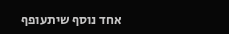אחד נוסף שיתעופף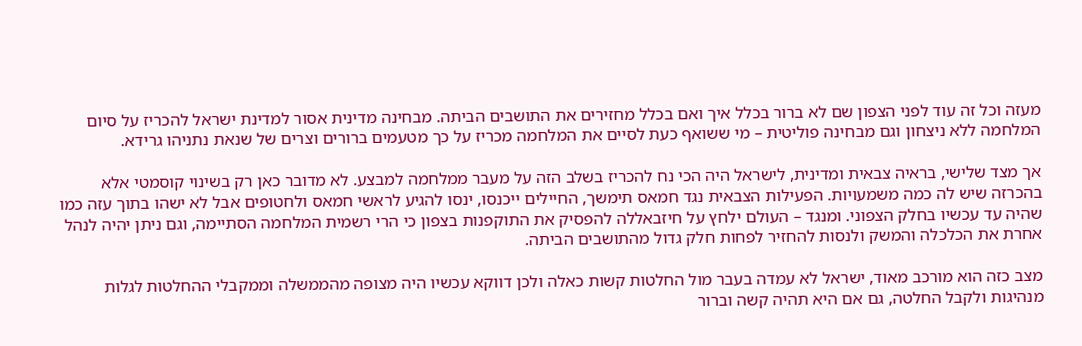מעזה וכל זה עוד לפני הצפון שם לא ברור בכלל איך ואם בכלל מחזירים את התושבים הביתה. מבחינה מדינית אסור למדינת ישראל להכריז על סיום המלחמה ללא ניצחון וגם מבחינה פוליטית – מי ששואף כעת לסיים את המלחמה מכריז על כך מטעמים ברורים וצרים של שנאת נתניהו גרידא.

אך מצד שלישי, בראיה צבאית ומדינית, לישראל היה הכי נח להכריז בשלב הזה על מעבר ממלחמה למבצע. לא מדובר כאן רק בשינוי קוסמטי אלא בהכרזה שיש לה כמה משמעויות. הפעילות הצבאית נגד חמאס תימשך, החיילים ייכנסו, ינסו להגיע לראשי חמאס ולחטופים אבל לא ישהו בתוך עזה כמו שהיה עד עכשיו בחלק הצפוני. ומנגד – העולם ילחץ על חיזבאללה להפסיק את התוקפנות בצפון כי הרי רשמית המלחמה הסתיימה, וגם ניתן יהיה לנהל אחרת את הכלכלה והמשק ולנסות להחזיר לפחות חלק גדול מהתושבים הביתה.

מצב כזה הוא מורכב מאוד, ישראל לא עמדה בעבר מול החלטות קשות כאלה ולכן דווקא עכשיו היה מצופה מהממשלה וממקבלי ההחלטות לגלות מנהיגות ולקבל החלטה, גם אם היא תהיה קשה וברור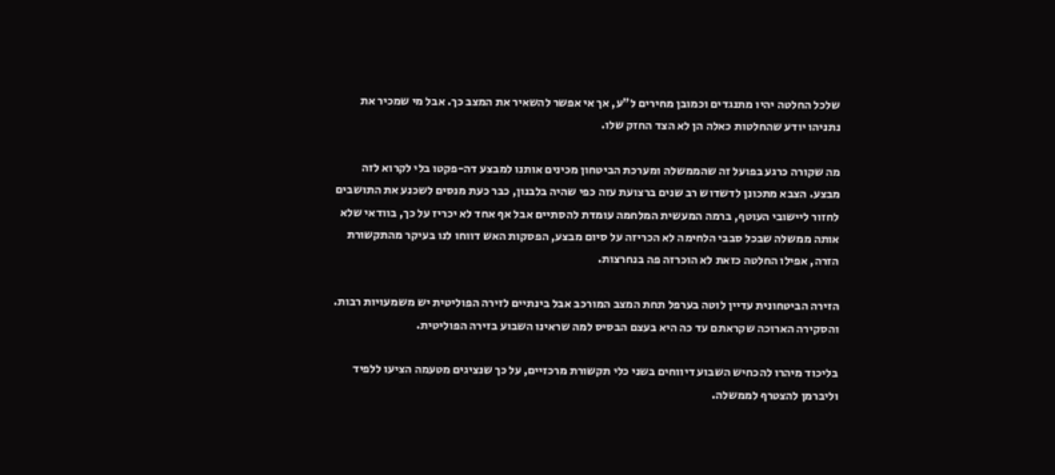שלכל החלטה יהיו מתנגדים וכמובן מחירים ל"ע, אך אי אפשר להשאיר את המצב כך. אבל מי שמכיר את נתניהו יודע שהחלטות כאלה הן לא הצד החזק שלו.

מה שקורה כרגע בפועל זה שהממשלה ומערכת הביטחון מכינים אותנו למבצע דה-פקטו בלי לקרוא לזה מבצע. הצבא מתכונן לדשדוש רב שנים ברצועת עזה כפי שהיה בלבנון, כבר כעת מנסים לשכנע את התושבים לחזור ליישובי העוטף, ברמה המעשית המלחמה עומדת להסתיים אבל אף אחד לא יכריז על כך, בוודאי שלא אותה ממשלה שבכל סבבי הלחימה לא הכריזה על סיום מבצע, הפסקות האש דווחו לנו בעיקר מהתקשורת הזרה, אפילו החלטה כזאת לא הוכרזה פה בנחרצות.

הזירה הביטחונית עדיין לוטה בערפל תחת המצב המורכב אבל בינתיים לזירה הפוליטית יש משמעויות רבות. והסקירה הארוכה שקראתם עד כה היא בעצם הבסיס למה שראינו השבוע בזירה הפוליטית.

בליכוד מיהרו להכחיש השבוע דיווחים בשני כלי תקשורת מרכזיים, על כך שנציגים מטעמה הציעו ללפיד וליברמן להצטרף לממשלה.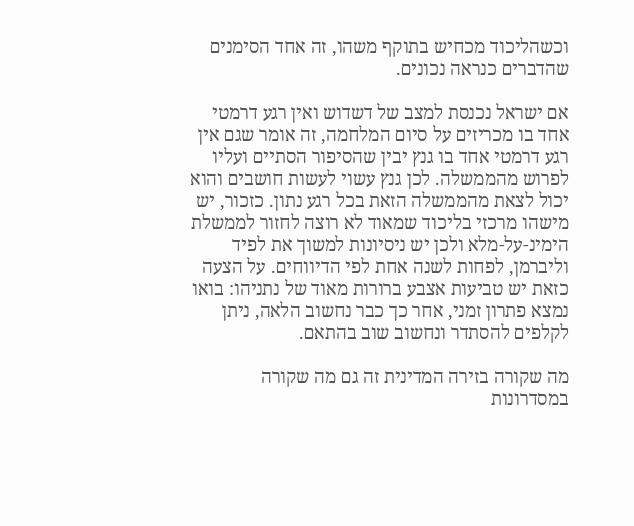וכשהליכוד מכחיש בתוקף משהו, זה אחד הסימנים שהדברים כנראה נכונים.

אם ישראל נכנסת למצב של דשדוש ואין רגע דרמטי אחד בו מכריזים על סיום המלחמה, זה אומר שגם אין רגע דרמטי אחד בו גנץ יבין שהסיפור הסתיים ועליו לפרוש מהממשלה. לכן גנץ עשוי לעשות חושבים והוא יכול לצאת מהממשלה הזאת בכל רגע נתון. כזכור, יש מישהו מרכזי בליכוד שמאוד לא רוצה לחזור לממשלת הימינ-על-מלא ולכן יש ניסיונות למשוך את לפיד וליברמן, לפחות לשנה אחת לפי הדיווחים. על הצעה כזאת יש טביעות אצבע ברורות מאוד של נתניהו: בואו נמצא פתרון זמני, אחר כך כבר נחשוב הלאה, ניתן לקלפים להסתדר ונחשוב שוב בהתאם.

מה שקורה בזירה המדינית זה גם מה שקורה במסדרונות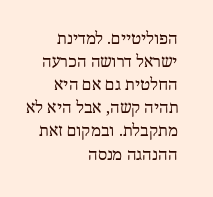הפוליטיים. למדינת ישראל דרושה הכרעה החלטית גם אם היא תהיה קשה, אבל היא לא מתקבלת. ובמקום זאת ההנהגה מנסה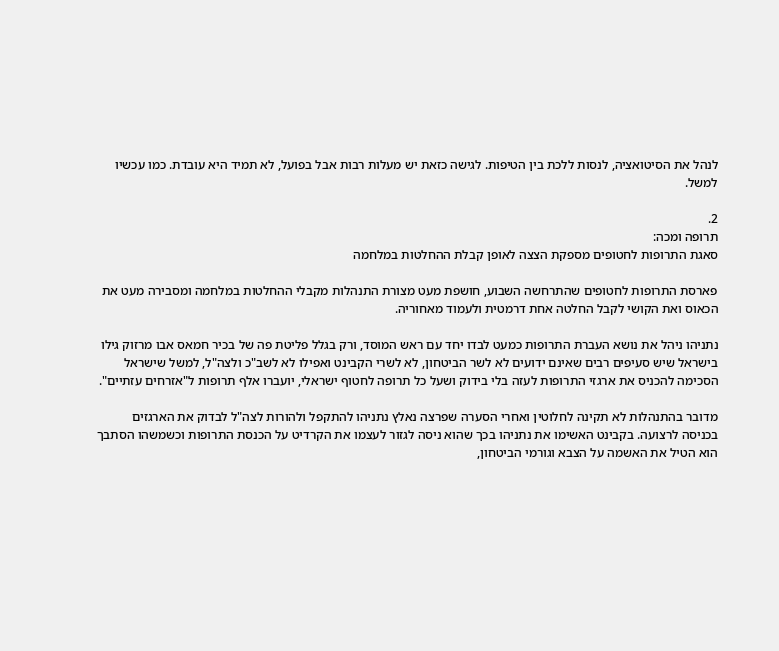לנהל את הסיטואציה, לנסות ללכת בין הטיפות. לגישה כזאת יש מעלות רבות אבל בפועל, לא תמיד היא עובדת. כמו עכשיו למשל.

2.
תרופה ומכה:
סאגת התרופות לחטופים מספקת הצצה לאופן קבלת ההחלטות במלחמה

פארסת התרופות לחטופים שהתרחשה השבוע, חושפת מעט מצורת התנהלות מקבלי ההחלטות במלחמה ומסבירה מעט את הכאוס ואת הקושי לקבל החלטה אחת דרמטית ולעמוד מאחוריה.

נתניהו ניהל את נושא העברת התרופות כמעט לבדו יחד עם ראש המוסד, ורק בגלל פליטת פה של בכיר חמאס אבו מרזוק גילו בישראל שיש סעיפים רבים שאינם ידועים לא לשר הביטחון, לא לשרי הקבינט ואפילו לא לשב"כ ולצה"ל, למשל שישראל הסכימה להכניס את ארגזי התרופות לעזה בלי בידוק ושעל כל תרופה לחטוף ישראלי, יועברו אלף תרופות ל"אזרחים עזתיים".

מדובר בהתנהלות לא תקינה לחלוטין ואחרי הסערה שפרצה נאלץ נתניהו להתקפל ולהורות לצה"ל לבדוק את הארגזים בכניסה לרצועה. בקבינט האשימו את נתניהו בכך שהוא ניסה לגזור לעצמו את הקרדיט על הכנסת התרופות וכשמשהו הסתבך הוא הטיל את האשמה על הצבא וגורמי הביטחון,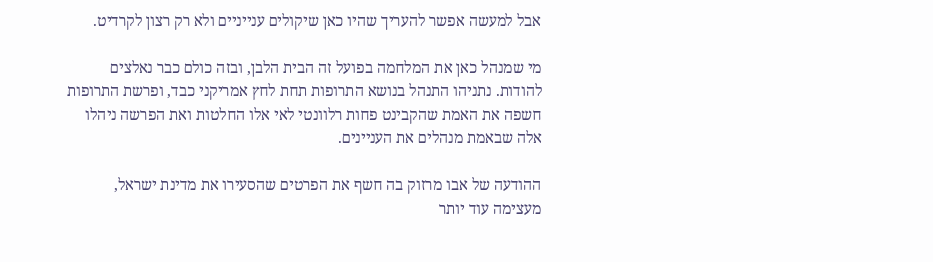אבל למעשה אפשר להעריך שהיו כאן שיקולים ענייניים ולא רק רצון לקרדיט.

מי שמנהל כאן את המלחמה בפועל זה הבית הלבן, ובזה כולם כבר נאלצים להודות. נתניהו התנהל בנושא התרופות תחת לחץ אמריקני כבד, ופרשת התרופות חשפה את האמת שהקבינט פחות רלוונטי לאי אלו החלטות ואת הפרשה ניהלו אלה שבאמת מנהלים את העניינים.

ההודעה של אבו מרזוק בה חשף את הפרטים שהסעירו את מדינת ישראל, מעצימה עוד יותר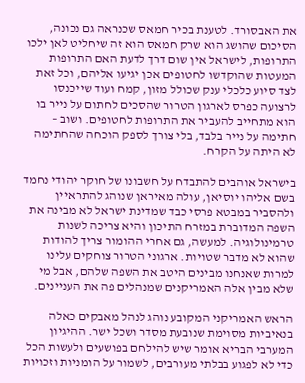את האבסורד. לטענת בכיר חמאס שכנראה גם נכונה, הסיכום שהושג הוא שרק חמאס הוא זה שיחליט לאן ילכו התרופות, לישראל אין שום דרך לדעת האם התרופות המעטות שהוקדשו לחטופים אכן יגיעו אליהם, וכל זאת לצד סיוע כלכלי ענק שכולל מזון, קמח ועוד שייכנסו לרצועה כפרס לארגון הטרור שהסכים לחתום על נייר בו הוא מתחייב להעביר את התרופות לחטופים. ושוב – חתימה על נייר בלבד, בלי צורך לספק הוכחה שהחתימה לא היתה על הקרח.

בישראל אוהבים להתבדח על חשבונו של חוקר יהודי נחמד בשם אליהו יוסיאן, עולה מאיראן שנוהג להתראיין ולהסביר במבטא פרסי כבד שמדינת ישראל לא מבינה את השפה המדוברת במזרח התיכון והיא צריכה לשנות טרמינולוגיה. למעשה, גם אחרי ההומור צריך להודות שהוא לא מדבר שטויות. ארגוני הטרור צוחקים עלינו למרות שאנחנו מבינים היטב את השפה שלהם, אבל מי שלא מבין אלה האמריקנים שמנהלים פה את העניינים.

הראש האמריקני המקובע נוהג לנהל מאבקים כאלה בנאיביות מסוימת שנובעת מסדר ושכל ישר. ההיגיון המערבי הבריא אומר שיש להילחם בפושעים ולעשות הכל כדי לא לפגוע בבלתי מעורבים, לשמור על הומניות וזכויות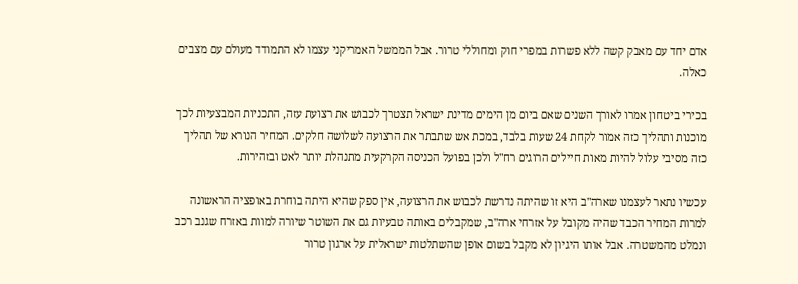אדם יחד עם מאבק קשה ללא פשרות במפרי חוק ומחוללי טרור. אבל הממשל האמריקני עצמו לא התמודד מעולם עם מצבים כאלה.

בכירי ביטחון אמרו לאורך השנים שאם ביום מן הימים מדינת ישראל תצטרך לכבוש את רצועת עזה, התכניות המבצעיות לכך מוכנות ותהליך כזה אמור לקחת 24 שעות בלבד, במכת אש שתבתר את הרצועה לשלושה חלקים. המחיר הנורא של תהליך כזה מסיבי עלול להיות מאות חיילים הרוגים רח"ל ולכן בפועל הכניסה הקרקעית מתנהלת יותר לאט ובזהירות.

עכשיו נתאר לעצמנו שארה"ב היא זו שהיתה נדרשת לכבוש את הרצועה, אין ספק שהיא היתה בוחרת באופציה הראשונה למרות המחיר הכבד שהיה מקובל על אזרחי ארה"ב, שמקבלים באותה טבעיות גם את השוטר שיורה למוות באזרח שגנב רכב ונמלט מהמשטרה. אבל אותו היגיון לא מקבל בשום אופן שהשתלטות ישראלית על ארגון טרור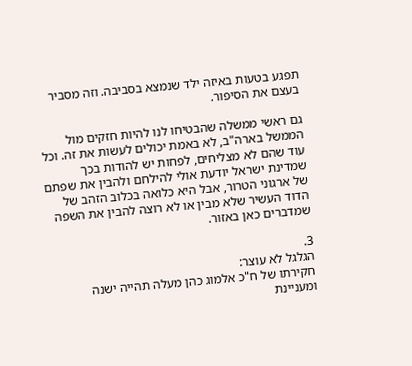תפגע בטעות באיזה ילד שנמצא בסביבה. וזה מסביר בעצם את הסיפור.

גם ראשי ממשלה שהבטיחו לנו להיות חזקים מול הממשל בארה"ב, לא באמת יכולים לעשות את זה. וכל עוד שהם לא מצליחים, לפחות יש להודות בכך שמדינת ישראל יודעת אולי להילחם ולהבין את שפתם של ארגוני הטרור, אבל היא כלואה בכלוב הזהב של הדוד העשיר שלא מבין או לא רוצה להבין את השפה שמדברים כאן באזור.

3.
הגלגל לא עוצר:
חקירתו של ח"כ אלמוג כהן מעלה תהייה ישנה ומעניינת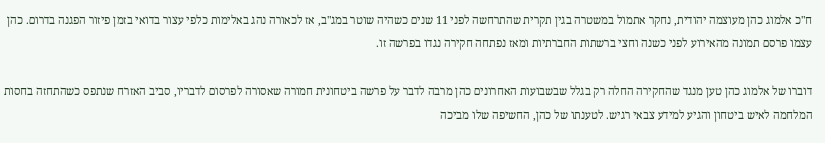ח"כ אלמוג כהן מעוצמה יהודית, נחקר אתמול במשטרה בגין תקרית שהתרחשה לפני 11 שנים כשהיה שוטר במג"ב, אז לכאורה נהג באלימות כלפי עצור בדואי בזמן פיזור הפגנה בדרום. כהן עצמו פרסם תמונה מהאירוע לפני כשנה וחצי ברשתות החברתיות ומאז נפתחה חקירה נגדו בפרשה זו.

דוברו של אלמוג כהן טען מנגד שהחקירה החלה רק בגלל שבשבועות האחרונים כהן מרבה לדבר על פרשה ביטחונית חמורה שאסורה לפרסום לדבריו, סביב האזרח שנתפס כשהתחזה בחסות המלחמה לאיש ביטחון והגיע למידע צבאי רגיש. לטענתו של כהן, החשיפה שלו מביכה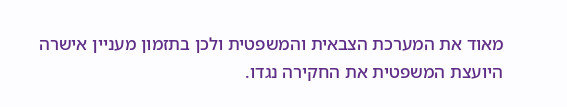מאוד את המערכת הצבאית והמשפטית ולכן בתזמון מעניין אישרה היועצת המשפטית את החקירה נגדו.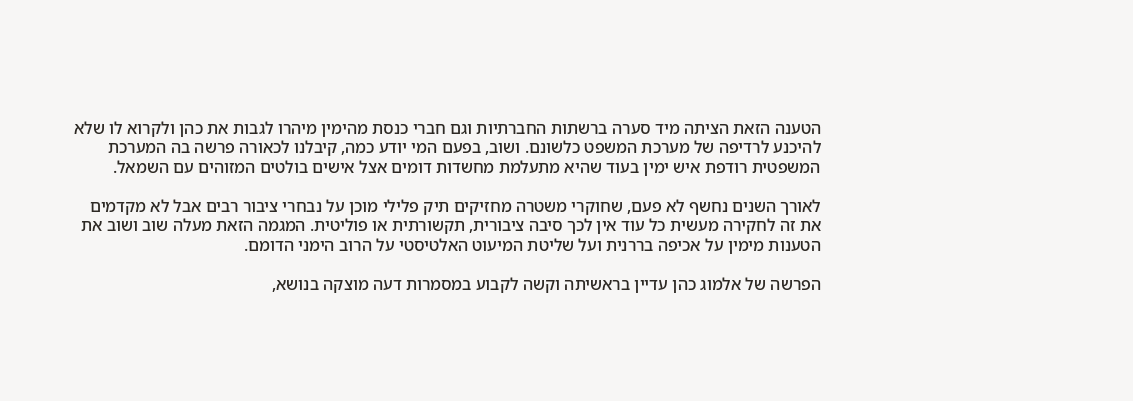הטענה הזאת הציתה מיד סערה ברשתות החברתיות וגם חברי כנסת מהימין מיהרו לגבות את כהן ולקרוא לו שלא להיכנע לרדיפה של מערכת המשפט כלשונם. ושוב, בפעם המי יודע כמה, קיבלנו לכאורה פרשה בה המערכת המשפטית רודפת איש ימין בעוד שהיא מתעלמת מחשדות דומים אצל אישים בולטים המזוהים עם השמאל.

לאורך השנים נחשף לא פעם, שחוקרי משטרה מחזיקים תיק פלילי מוכן על נבחרי ציבור רבים אבל לא מקדמים את זה לחקירה מעשית כל עוד אין לכך סיבה ציבורית, תקשורתית או פוליטית. המגמה הזאת מעלה שוב ושוב את הטענות מימין על אכיפה בררנית ועל שליטת המיעוט האלטיסטי על הרוב הימני הדומם.

הפרשה של אלמוג כהן עדיין בראשיתה וקשה לקבוע במסמרות דעה מוצקה בנושא,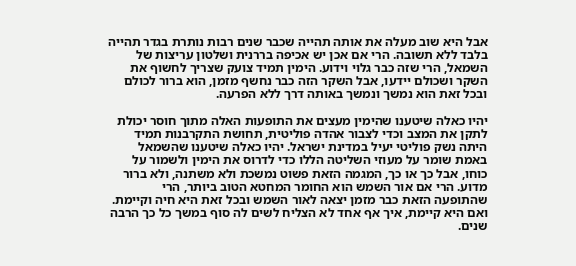אבל היא שוב מעלה את אותה תהייה שכבר שנים רבות נותרת בגדר תהייה בלבד ללא תשובה. הרי אם אכן יש אכיפה בררנית ושלטון עריצות של השמאל, הרי שזה כבר גלוי וידוע. הימין תמיד צועק שצריך לחשוף את השקר ושכולם יידעו, אבל השקר הזה כבר נחשף מזמן, הוא ברור לכולם ובכל זאת הוא נמשך ונמשך באותה דרך ללא הפרעה.

יהיו כאלה שיטענו שהימין מעצים את התופעות האלה מתוך חוסר יכולת לתקן את המצב וכדי לצבור אהדה פוליטית, תחושת התקרבנות תמיד היתה נשק פוליטי יעיל במדינת ישראל. יהיו כאלה שיטענו שהשמאל באמת שומר על מעוזי השליטה הללו כדי לדרוס את הימין ולשמור על כוחו, אבל כך או כך, המגמה הזאת פשוט נמשכת ולא משתנה, ולא ברור מדוע. הרי אם אור השמש הוא החומר המחטא הטוב ביותר, הרי שהתופעה הזאת כבר מזמן יצאה לאור השמש ובכל זאת היא חיה וקיימת. ואם היא קיימת, איך אף אחד לא הצליח לשים לה סוף במשך כל כך הרבה שנים.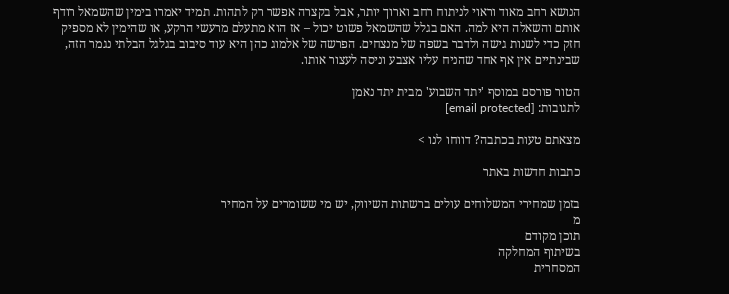הנושא רחב מאוד וראוי לניתוח רחב וארוך יותר, אבל בקצרה אפשר רק לתהות. תמיד יאמרו בימין שהשמאל רודף אותם והשאלה היא למה. האם בגלל שהשמאל פשוט יכול – אז הוא מתעלם מרעשי הרקע, או שהימין לא מספיק חזק כדי לשנות גישה ולדבר בשפה של מנצחים. הפרשה של אלמוג כהן היא עוד סיבוב בגלגל הבלתי נגמר הזה, שבינתיים אין אף אחד שהניח עליו אצבע וניסה לעצור אותו.

הטור פורסם במוסף 'יתד השבוע' מבית יתד נאמן
לתגובות: [email protected]

מצאתם טעות בכתבה? דווחו לנו >

כתבות חדשות באתר

בזמן שמחירי המשלוחים עולים ברשתות השיווק, יש מי ששומרים על המחיר
מ
תוכן מקודם
בשיתוף המחלקה
המסחרית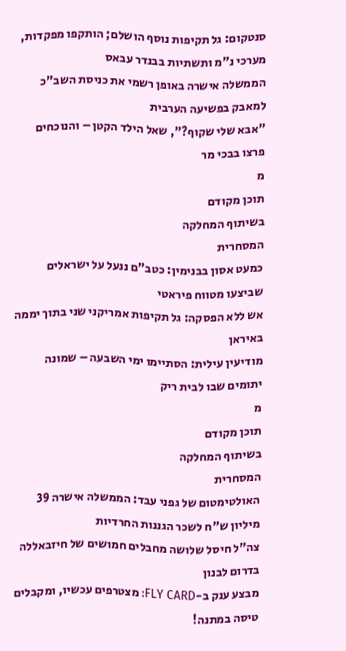סנטקום: גל תקיפות נוסף הושלם; הותקפו מפקדות, מערכי נ"מ ותשתיות בבנדר עבאס
הממשלה אישרה באופן רשמי את כניסת השב"כ למאבק בפשיעה הערבית
"אבא שלי שקוף?", שאל הילד הקטן – והנוכחים פרצו בבכי מר
מ
תוכן מקודם
בשיתוף המחלקה
המסחרית
כמעט אסון בבנימין: כטב"ם ננעל על ישראלים שביצעו מטווח פיראטי
אש ללא הפסקה: גל תקיפות אמריקני שני בתוך יממה באיראן
מודיעין עילית: הסתיימו ימי השבעה – שמונה יתומים שבו לבית ריק
מ
תוכן מקודם
בשיתוף המחלקה
המסחרית
האולטימטום של גפני עבד: הממשלה אישרה 39 מיליון ש"ח לשכר הגננות החרדיות
צה"ל חיסל שלושה מחבלים חמושים של חיזבאללה בדרום לבנון
מבצע ענק ב-FLY CARD: מצטרפים עכשיו, ומקבלים טיסה במתנה!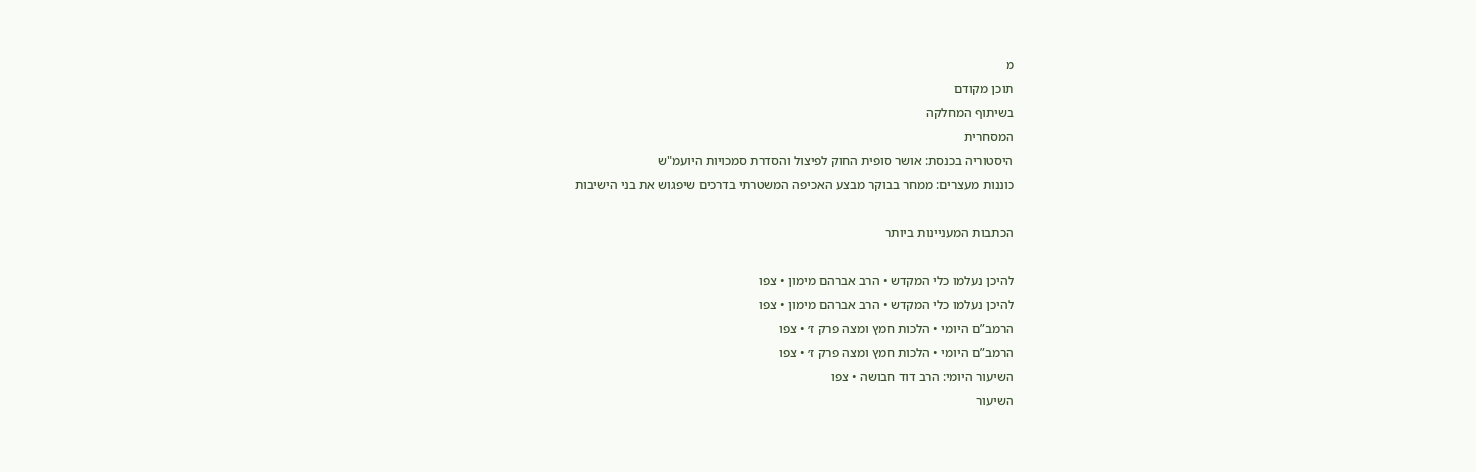מ
תוכן מקודם
בשיתוף המחלקה
המסחרית
היסטוריה בכנסת: אושר סופית החוק לפיצול והסדרת סמכויות היועמ"ש
כוננות מעצרים: ממחר בבוקר מבצע האכיפה המשטרתי בדרכים שיפגוש את בני הישיבות

הכתבות המעניינות ביותר

להיכן נעלמו כלי המקדש • הרב אברהם מימון • צפו
להיכן נעלמו כלי המקדש • הרב אברהם מימון • צפו
הרמב”ם היומי • הלכות חמץ ומצה פרק ז׳ • צפו
הרמב”ם היומי • הלכות חמץ ומצה פרק ז׳ • צפו
השיעור היומי: הרב דוד חבושה • צפו
השיעור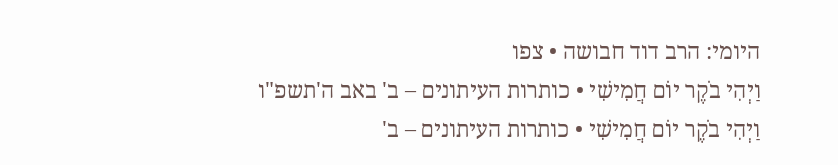היומי: הרב דוד חבושה • צפו
וַיְהִי בֹקֶר יוֹם חֲמִישִׁי • כותרות העיתונים – ב' באב ה'תשפ"ו
וַיְהִי בֹקֶר יוֹם חֲמִישִׁי • כותרות העיתונים – ב'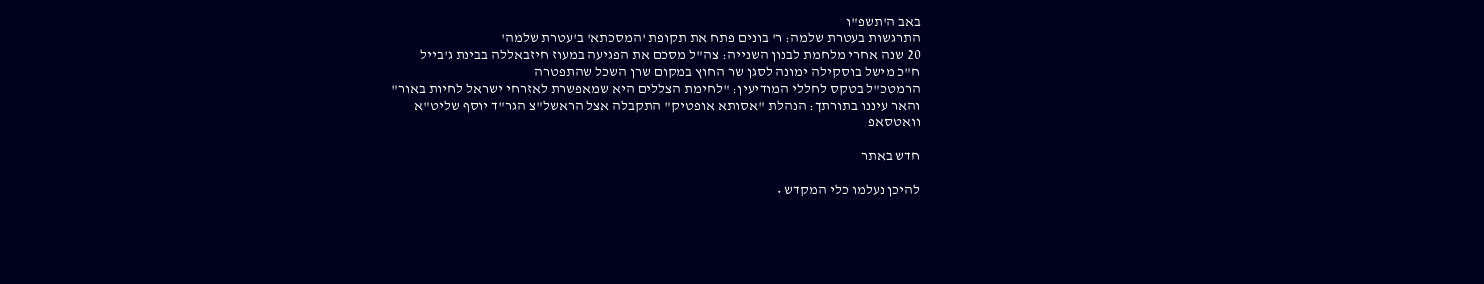באב ה'תשפ"ו
התרגשות בעטרת שלמה: ר' בונים פתח את תקופת 'המסכתא' ב'עטרת שלמה'
20 שנה אחרי מלחמת לבנון השנייה: צה"ל מסכם את הפגיעה במעוז חיזבאללה בבינת ג'בייל
ח"כ מישל בוסקילה ימונה לסגן שר החוץ במקום שרן השכל שהתפטרה
הרמטכ"ל בטקס לחללי המודיעין: "לחימת הצללים היא שמאפשרת לאזרחי ישראל לחיות באור"
והאר עיננו בתורתך: הנהלת "אסותא אופטיק" התקבלה אצל הראשל"צ הגר"ד יוסף שליט"א
וואטסאפ

חדש באתר

להיכן נעלמו כלי המקדש •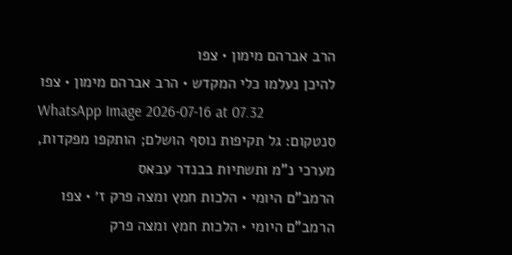הרב אברהם מימון • צפו
להיכן נעלמו כלי המקדש • הרב אברהם מימון • צפו
WhatsApp Image 2026-07-16 at 07.32
סנטקום: גל תקיפות נוסף הושלם; הותקפו מפקדות, מערכי נ"מ ותשתיות בבנדר עבאס
הרמב”ם היומי • הלכות חמץ ומצה פרק ז׳ • צפו
הרמב”ם היומי • הלכות חמץ ומצה פרק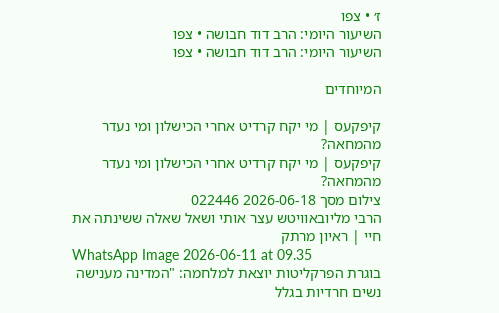ז׳ • צפו
השיעור היומי: הרב דוד חבושה • צפו
השיעור היומי: הרב דוד חבושה • צפו

המיוחדים

קיפקעס | מי יקח קרדיט אחרי הכישלון ומי נעדר מהמחאה?
קיפקעס | מי יקח קרדיט אחרי הכישלון ומי נעדר מהמחאה?
צילום מסך 2026-06-18 022446
הרבי מליובאוויטש עצר אותי ושאל שאלה ששינתה את חיי | ראיון מרתק
WhatsApp Image 2026-06-11 at 09.35
בוגרת הפרקליטות יוצאת למלחמה: "המדינה מענישה נשים חרדיות בגלל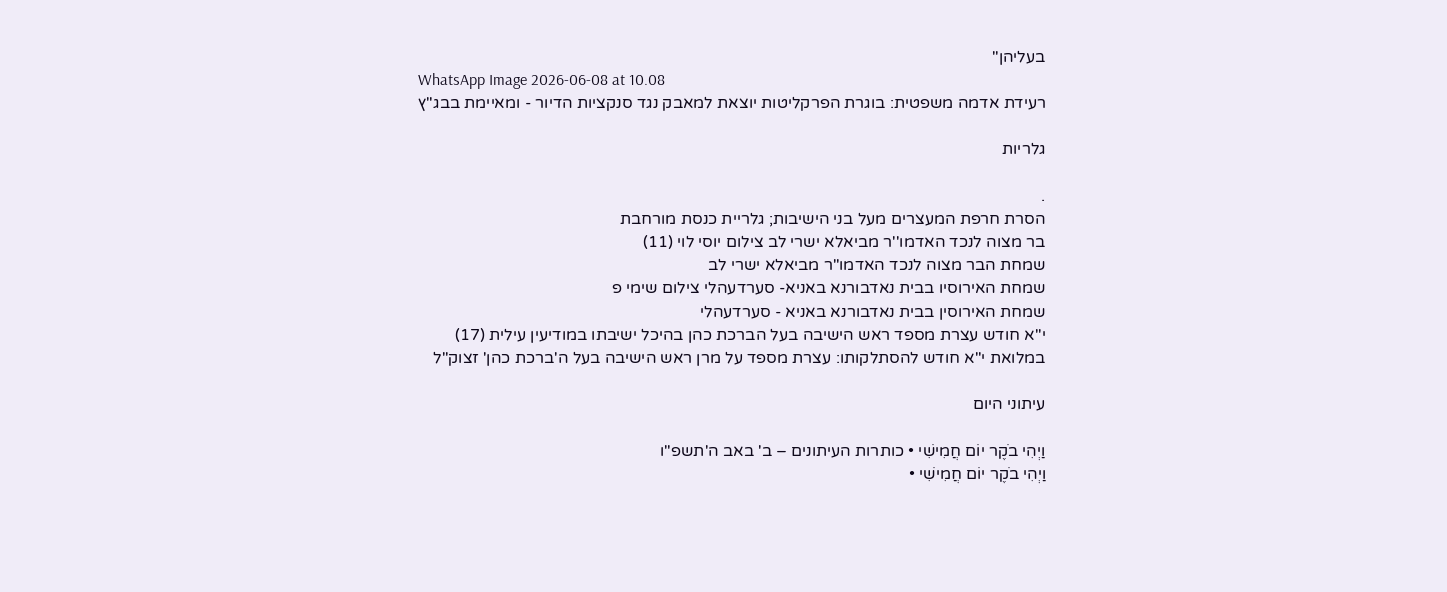בעליהן"
WhatsApp Image 2026-06-08 at 10.08
רעידת אדמה משפטית: בוגרת הפרקליטות יוצאת למאבק נגד סנקציות הדיור - ומאיימת בבג"ץ

גלריות

.
הסרת חרפת המעצרים מעל בני הישיבות; גלריית כנסת מורחבת
בר מצוה לנכד האדמו''ר מביאלא ישרי לב צילום יוסי לוי (11)
שמחת הבר מצוה לנכד האדמו"ר מביאלא ישרי לב
שמחת האירוסיו בבית נאדבורנא באניא- סערדעהלי צילום שימי פ
שמחת האירוסין בבית נאדבורנא באניא - סערדעהלי
י''א חודש עצרת מספד ראש הישיבה בעל הברכת כהן בהיכל ישיבתו במודיעין עילית (17)
במלואת י"א חודש להסתלקותו: עצרת מספד על מרן ראש הישיבה בעל ה'ברכת כהן' זצוק"ל

עיתוני היום

וַיְהִי בֹקֶר יוֹם חֲמִישִׁי • כותרות העיתונים – ב' באב ה'תשפ"ו
וַיְהִי בֹקֶר יוֹם חֲמִישִׁי •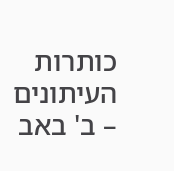כותרות העיתונים – ב' באב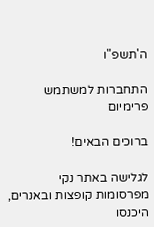ה'תשפ"ו

התחברות למשתמש פרימיום

ברוכים הבאים!

לגלישה באתר נקי מפרסומות קופצות ובאנרים, היכנסו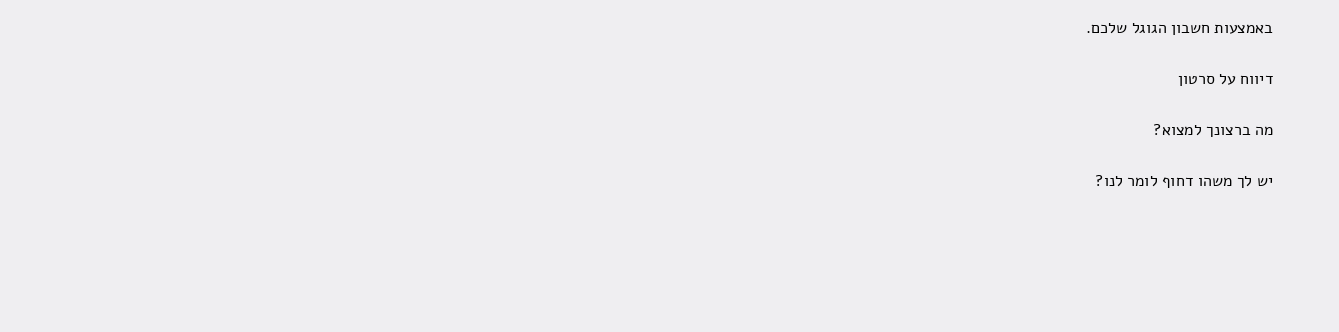באמצעות חשבון הגוגל שלכם.

דיווח על סרטון

מה ברצונך למצוא?

יש לך משהו דחוף לומר לנו?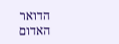הדואר
האדום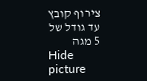צירוף קובץ עד גודל של 5 מגה
Hide picture